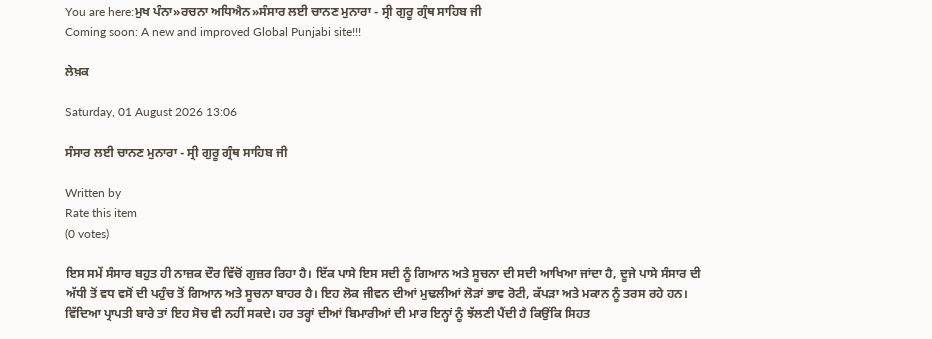You are here:ਮੁਖ ਪੰਨਾ»ਰਚਨਾ ਅਧਿਐਨ»ਸੰਸਾਰ ਲਈ ਚਾਨਣ ਮੁਨਾਰਾ - ਸ੍ਰੀ ਗੁਰੂ ਗ੍ਰੰਥ ਸਾਹਿਬ ਜੀ
Coming soon: A new and improved Global Punjabi site!!!

ਲੇਖ਼ਕ

Saturday, 01 August 2026 13:06

ਸੰਸਾਰ ਲਈ ਚਾਨਣ ਮੁਨਾਰਾ - ਸ੍ਰੀ ਗੁਰੂ ਗ੍ਰੰਥ ਸਾਹਿਬ ਜੀ

Written by
Rate this item
(0 votes)

ਇਸ ਸਮੇਂ ਸੰਸਾਰ ਬਹੁਤ ਹੀ ਨਾਜ਼ਕ ਦੌਰ ਵਿੱਚੋਂ ਗੁਜ਼ਰ ਰਿਹਾ ਹੈ। ਇੱਕ ਪਾਸੇ ਇਸ ਸਦੀ ਨੂੰ ਗਿਆਨ ਅਤੇ ਸੂਚਨਾ ਦੀ ਸਦੀ ਆਖਿਆ ਜਾਂਦਾ ਹੈ, ਦੂਜੇ ਪਾਸੇ ਸੰਸਾਰ ਦੀ ਅੱਧੀ ਤੋਂ ਵਧ ਵਸੋਂ ਦੀ ਪਹੁੰਚ ਤੋਂ ਗਿਆਨ ਅਤੇ ਸੂਚਨਾ ਬਾਹਰ ਹੈ। ਇਹ ਲੋਕ ਜੀਵਨ ਦੀਆਂ ਮੁਢਲੀਆਂ ਲੋੜਾਂ ਭਾਵ ਰੋਟੀ, ਕੱਪੜਾ ਅਤੇ ਮਕਾਨ ਨੂੰ ਤਰਸ ਰਹੇ ਹਨ। ਵਿੱਦਿਆ ਪ੍ਰਾਪਤੀ ਬਾਰੇ ਤਾਂ ਇਹ ਸੋਚ ਵੀ ਨਹੀਂ ਸਕਦੇ। ਹਰ ਤਰ੍ਹਾਂ ਦੀਆਂ ਬਿਮਾਰੀਆਂ ਦੀ ਮਾਰ ਇਨ੍ਹਾਂ ਨੂੰ ਝੱਲਣੀ ਪੈਂਦੀ ਹੈ ਕਿਉਂਕਿ ਸਿਹਤ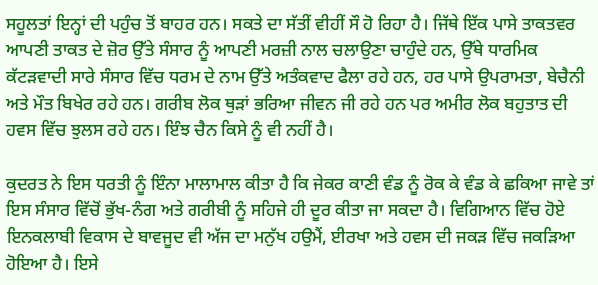ਸਹੂਲਤਾਂ ਇਨ੍ਹਾਂ ਦੀ ਪਹੁੰਚ ਤੋਂ ਬਾਹਰ ਹਨ। ਸਕਤੇ ਦਾ ਸੱਤੀਂ ਵੀਹੀਂ ਸੌ ਹੋ ਰਿਹਾ ਹੈ। ਜਿੱਥੇ ਇੱਕ ਪਾਸੇ ਤਾਕਤਵਰ ਆਪਣੀ ਤਾਕਤ ਦੇ ਜ਼ੋਰ ਉੱਤੇ ਸੰਸਾਰ ਨੂੰ ਆਪਣੀ ਮਰਜ਼ੀ ਨਾਲ ਚਲਾਉਣਾ ਚਾਹੁੰਦੇ ਹਨ, ਉੱਥੇ ਧਾਰਮਿਕ ਕੱਟੜਵਾਦੀ ਸਾਰੇ ਸੰਸਾਰ ਵਿੱਚ ਧਰਮ ਦੇ ਨਾਮ ਉੱਤੇ ਅਤੰਕਵਾਦ ਫੈਲਾ ਰਹੇ ਹਨ, ਹਰ ਪਾਸੇ ਉਪਰਾਮਤਾ, ਬੇਚੈਨੀ ਅਤੇ ਮੌਤ ਬਿਖੇਰ ਰਹੇ ਹਨ। ਗਰੀਬ ਲੋਕ ਥੁੜਾਂ ਭਰਿਆ ਜੀਵਨ ਜੀ ਰਹੇ ਹਨ ਪਰ ਅਮੀਰ ਲੋਕ ਬਹੁਤਾਤ ਦੀ ਹਵਸ ਵਿੱਚ ਝੁਲਸ ਰਹੇ ਹਨ। ਇੰਝ ਚੈਨ ਕਿਸੇ ਨੂੰ ਵੀ ਨਹੀਂ ਹੈ।

ਕੁਦਰਤ ਨੇ ਇਸ ਧਰਤੀ ਨੂੰ ਇੰਨਾ ਮਾਲਾਮਾਲ ਕੀਤਾ ਹੈ ਕਿ ਜੇਕਰ ਕਾਣੀ ਵੰਡ ਨੂੰ ਰੋਕ ਕੇ ਵੰਡ ਕੇ ਛਕਿਆ ਜਾਵੇ ਤਾਂ ਇਸ ਸੰਸਾਰ ਵਿੱਚੋਂ ਭੁੱਖ-ਨੰਗ ਅਤੇ ਗਰੀਬੀ ਨੂੰ ਸਹਿਜੇ ਹੀ ਦੂਰ ਕੀਤਾ ਜਾ ਸਕਦਾ ਹੈ। ਵਿਗਿਆਨ ਵਿੱਚ ਹੋਏ ਇਨਕਲਾਬੀ ਵਿਕਾਸ ਦੇ ਬਾਵਜੂਦ ਵੀ ਅੱਜ ਦਾ ਮਨੁੱਖ ਹਉਮੈਂ, ਈਰਖਾ ਅਤੇ ਹਵਸ ਦੀ ਜਕੜ ਵਿੱਚ ਜਕੜਿਆ ਹੋਇਆ ਹੈ। ਇਸੇ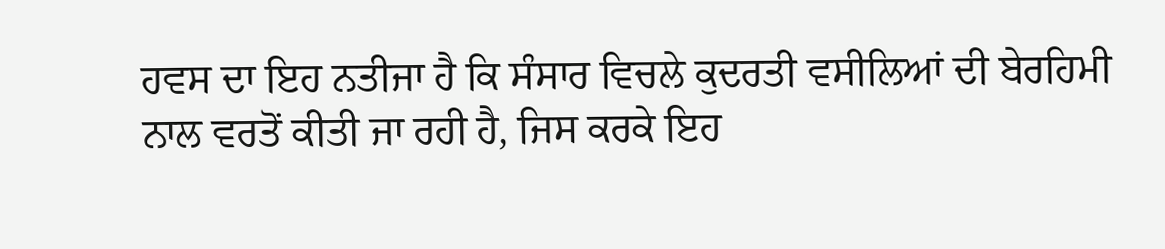ਹਵਸ ਦਾ ਇਹ ਨਤੀਜਾ ਹੈ ਕਿ ਸੰਸਾਰ ਵਿਚਲੇ ਕੁਦਰਤੀ ਵਸੀਲਿਆਂ ਦੀ ਬੇਰਹਿਮੀ ਨਾਲ ਵਰਤੋਂ ਕੀਤੀ ਜਾ ਰਹੀ ਹੈ, ਜਿਸ ਕਰਕੇ ਇਹ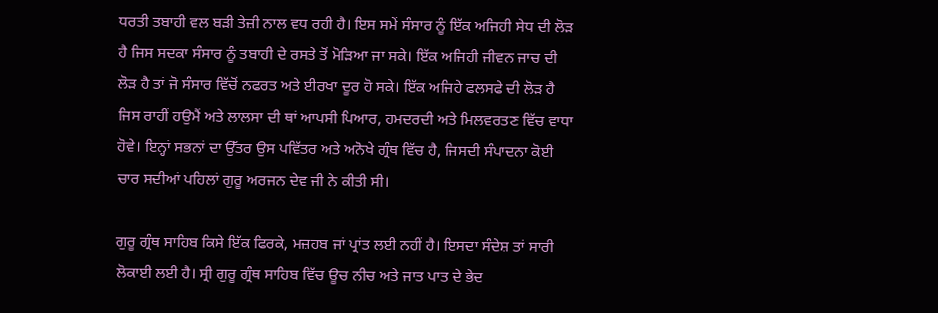ਧਰਤੀ ਤਬਾਹੀ ਵਲ ਬੜੀ ਤੇਜ਼ੀ ਨਾਲ ਵਧ ਰਹੀ ਹੈ। ਇਸ ਸਮੇਂ ਸੰਸਾਰ ਨੂੰ ਇੱਕ ਅਜਿਹੀ ਸੇਧ ਦੀ ਲੋੜ ਹੈ ਜਿਸ ਸਦਕਾ ਸੰਸਾਰ ਨੂੰ ਤਬਾਹੀ ਦੇ ਰਸਤੇ ਤੋਂ ਮੋੜਿਆ ਜਾ ਸਕੇ। ਇੱਕ ਅਜਿਹੀ ਜੀਵਨ ਜਾਚ ਦੀ ਲੋੜ ਹੈ ਤਾਂ ਜੋ ਸੰਸਾਰ ਵਿੱਚੋਂ ਨਫਰਤ ਅਤੇ ਈਰਖਾ ਦੂਰ ਹੋ ਸਕੇ। ਇੱਕ ਅਜਿਹੇ ਫਲਸਫੇ ਦੀ ਲੋੜ ਹੈ ਜਿਸ ਰਾਹੀਂ ਹਉਮੈਂ ਅਤੇ ਲਾਲਸਾ ਦੀ ਥਾਂ ਆਪਸੀ ਪਿਆਰ, ਹਮਦਰਦੀ ਅਤੇ ਮਿਲਵਰਤਣ ਵਿੱਚ ਵਾਧਾ ਹੋਵੇ। ਇਨ੍ਹਾਂ ਸਭਨਾਂ ਦਾ ਉੱਤਰ ਉਸ ਪਵਿੱਤਰ ਅਤੇ ਅਨੋਖੇ ਗ੍ਰੰਥ ਵਿੱਚ ਹੈ, ਜਿਸਦੀ ਸੰਪਾਦਨਾ ਕੋਈ ਚਾਰ ਸਦੀਆਂ ਪਹਿਲਾਂ ਗੁਰੂ ਅਰਜਨ ਦੇਵ ਜੀ ਨੇ ਕੀਤੀ ਸੀ।

ਗੁਰੂ ਗ੍ਰੰਥ ਸਾਹਿਬ ਕਿਸੇ ਇੱਕ ਫਿਰਕੇ, ਮਜ਼ਹਬ ਜਾਂ ਪ੍ਰਾਂਤ ਲਈ ਨਹੀਂ ਹੈ। ਇਸਦਾ ਸੰਦੇਸ਼ ਤਾਂ ਸਾਰੀ ਲੋਕਾਈ ਲਈ ਹੈ। ਸ੍ਰੀ ਗੁਰੂ ਗ੍ਰੰਥ ਸਾਹਿਬ ਵਿੱਚ ਊਚ ਨੀਚ ਅਤੇ ਜਾਤ ਪਾਤ ਦੇ ਭੇਦ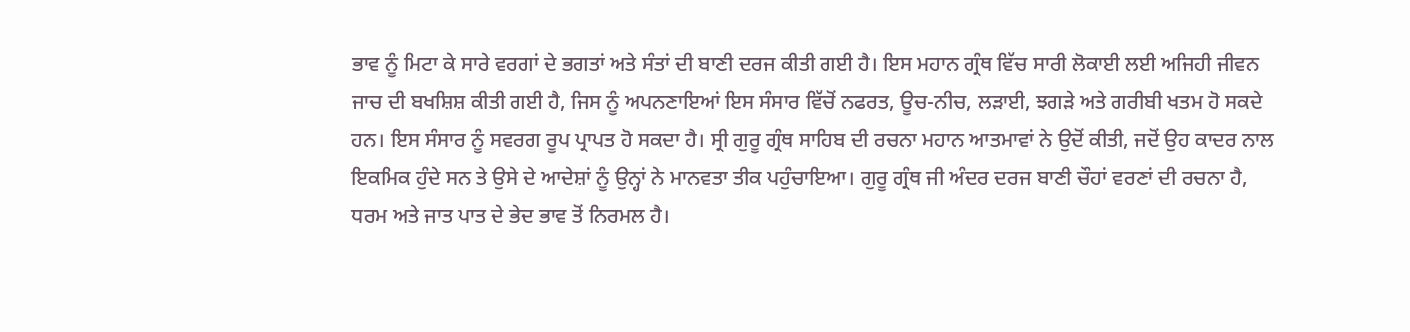ਭਾਵ ਨੂੰ ਮਿਟਾ ਕੇ ਸਾਰੇ ਵਰਗਾਂ ਦੇ ਭਗਤਾਂ ਅਤੇ ਸੰਤਾਂ ਦੀ ਬਾਣੀ ਦਰਜ ਕੀਤੀ ਗਈ ਹੈ। ਇਸ ਮਹਾਨ ਗ੍ਰੰਥ ਵਿੱਚ ਸਾਰੀ ਲੋਕਾਈ ਲਈ ਅਜਿਹੀ ਜੀਵਨ ਜਾਚ ਦੀ ਬਖਸ਼ਿਸ਼ ਕੀਤੀ ਗਈ ਹੈ, ਜਿਸ ਨੂੰ ਅਪਨਣਾਇਆਂ ਇਸ ਸੰਸਾਰ ਵਿੱਚੋਂ ਨਫਰਤ, ਊਚ-ਨੀਚ, ਲੜਾਈ, ਝਗੜੇ ਅਤੇ ਗਰੀਬੀ ਖਤਮ ਹੋ ਸਕਦੇ ਹਨ। ਇਸ ਸੰਸਾਰ ਨੂੰ ਸਵਰਗ ਰੂਪ ਪ੍ਰਾਪਤ ਹੋ ਸਕਦਾ ਹੈ। ਸ੍ਰੀ ਗੁਰੂ ਗ੍ਰੰਥ ਸਾਹਿਬ ਦੀ ਰਚਨਾ ਮਹਾਨ ਆਤਮਾਵਾਂ ਨੇ ਉਦੋਂ ਕੀਤੀ, ਜਦੋਂ ਉਹ ਕਾਦਰ ਨਾਲ ਇਕਮਿਕ ਹੁੰਦੇ ਸਨ ਤੇ ਉਸੇ ਦੇ ਆਦੇਸ਼ਾਂ ਨੂੰ ਉਨ੍ਹਾਂ ਨੇ ਮਾਨਵਤਾ ਤੀਕ ਪਹੁੰਚਾਇਆ। ਗੁਰੂ ਗ੍ਰੰਥ ਜੀ ਅੰਦਰ ਦਰਜ ਬਾਣੀ ਚੌਹਾਂ ਵਰਣਾਂ ਦੀ ਰਚਨਾ ਹੈ, ਧਰਮ ਅਤੇ ਜਾਤ ਪਾਤ ਦੇ ਭੇਦ ਭਾਵ ਤੋਂ ਨਿਰਮਲ ਹੈ।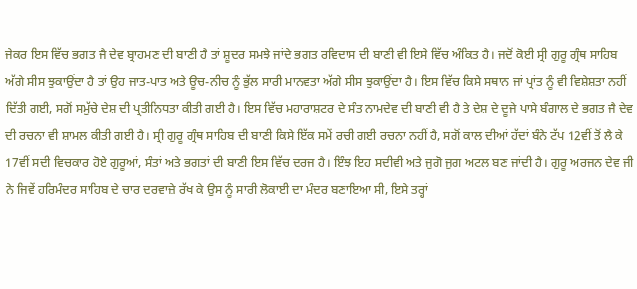ਜੇਕਰ ਇਸ ਵਿੱਚ ਭਗਤ ਜੈ ਦੇਵ ਬ੍ਰਾਹਮਣ ਦੀ ਬਾਣੀ ਹੈ ਤਾਂ ਸ਼ੂਦਰ ਸਮਝੇ ਜਾਂਦੇ ਭਗਤ ਰਵਿਦਾਸ ਦੀ ਬਾਣੀ ਵੀ ਇਸੇ ਵਿੱਚ ਅੰਕਿਤ ਹੈ। ਜਦੋਂ ਕੋਈ ਸ੍ਰੀ ਗੁਰੂ ਗ੍ਰੰਥ ਸਾਹਿਬ ਅੱਗੇ ਸੀਸ ਝੁਕਾਉਂਦਾ ਹੈ ਤਾਂ ਉਹ ਜਾਤ-ਪਾਤ ਅਤੇ ਊਚ-ਨੀਚ ਨੂੰ ਭੁੱਲ ਸਾਰੀ ਮਾਨਵਤਾ ਅੱਗੇ ਸੀਸ ਝੁਕਾਉਂਦਾ ਹੈ। ਇਸ ਵਿੱਚ ਕਿਸੇ ਸਥਾਨ ਜਾਂ ਪ੍ਰਾਂਤ ਨੂੰ ਵੀ ਵਿਸ਼ੇਸ਼ਤਾ ਨਹੀਂ ਦਿੱਤੀ ਗਈ, ਸਗੋਂ ਸਮੁੱਚੇ ਦੇਸ਼ ਦੀ ਪ੍ਰਤੀਨਿਧਤਾ ਕੀਤੀ ਗਈ ਹੈ। ਇਸ ਵਿੱਚ ਮਹਾਰਾਸ਼ਟਰ ਦੇ ਸੰਤ ਨਾਮਦੇਵ ਦੀ ਬਾਣੀ ਵੀ ਹੈ ਤੇ ਦੇਸ਼ ਦੇ ਦੂਜੇ ਪਾਸੇ ਬੰਗਾਲ ਦੇ ਭਗਤ ਜੈ ਦੇਵ ਦੀ ਰਚਨਾ ਵੀ ਸ਼ਾਮਲ ਕੀਤੀ ਗਈ ਹੈ। ਸ੍ਰੀ ਗੁਰੂ ਗ੍ਰੰਥ ਸਾਹਿਬ ਦੀ ਬਾਣੀ ਕਿਸੇ ਇੱਕ ਸਮੇਂ ਰਚੀ ਗਈ ਰਚਨਾ ਨਹੀਂ ਹੈ, ਸਗੋਂ ਕਾਲ ਦੀਆਂ ਹੱਦਾਂ ਬੰਨੇ ਟੱਪ 12ਵੀਂ ਤੋਂ ਲੈ ਕੇ 17ਵੀਂ ਸਦੀ ਵਿਚਕਾਰ ਹੋਏ ਗੁਰੂਆਂ, ਸੰਤਾਂ ਅਤੇ ਭਗਤਾਂ ਦੀ ਬਾਣੀ ਇਸ ਵਿੱਚ ਦਰਜ ਹੈ। ਇੰਝ ਇਹ ਸਦੀਵੀ ਅਤੇ ਜੁਗੋ ਜੁਗ ਅਟਲ ਬਣ ਜਾਂਦੀ ਹੈ। ਗੁਰੂ ਅਰਜਨ ਦੇਵ ਜੀ ਨੇ ਜਿਵੇਂ ਹਰਿਮੰਦਰ ਸਾਹਿਬ ਦੇ ਚਾਰ ਦਰਵਾਜ਼ੇ ਰੱਖ ਕੇ ਉਸ ਨੂੰ ਸਾਰੀ ਲੋਕਾਈ ਦਾ ਮੰਦਰ ਬਣਾਇਆ ਸੀ, ਇਸੇ ਤਰ੍ਹਾਂ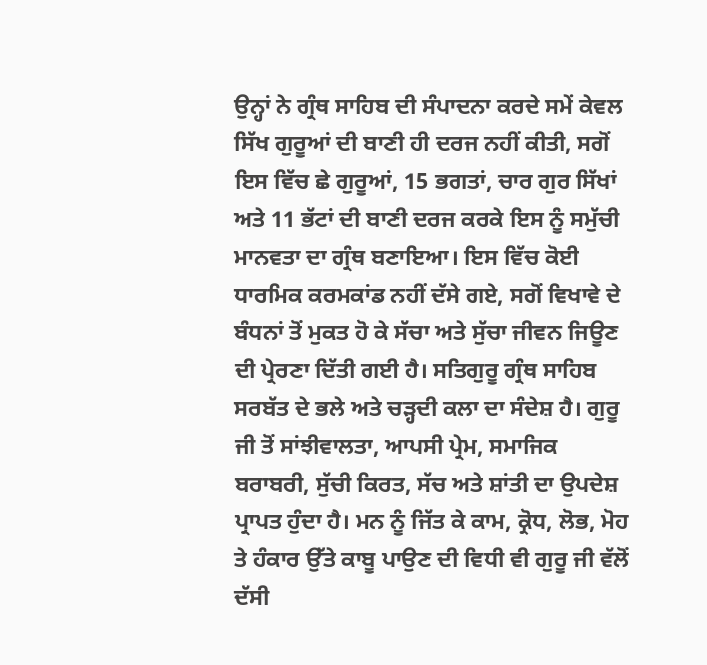ਉਨ੍ਹਾਂ ਨੇ ਗ੍ਰੰਥ ਸਾਹਿਬ ਦੀ ਸੰਪਾਦਨਾ ਕਰਦੇ ਸਮੇਂ ਕੇਵਲ ਸਿੱਖ ਗੁਰੂਆਂ ਦੀ ਬਾਣੀ ਹੀ ਦਰਜ ਨਹੀਂ ਕੀਤੀ, ਸਗੋਂ ਇਸ ਵਿੱਚ ਛੇ ਗੁਰੂਆਂ, 15 ਭਗਤਾਂ, ਚਾਰ ਗੁਰ ਸਿੱਖਾਂ ਅਤੇ 11 ਭੱਟਾਂ ਦੀ ਬਾਣੀ ਦਰਜ ਕਰਕੇ ਇਸ ਨੂੰ ਸਮੁੱਚੀ ਮਾਨਵਤਾ ਦਾ ਗ੍ਰੰਥ ਬਣਾਇਆ। ਇਸ ਵਿੱਚ ਕੋਈ ਧਾਰਮਿਕ ਕਰਮਕਾਂਡ ਨਹੀਂ ਦੱਸੇ ਗਏ, ਸਗੋਂ ਵਿਖਾਵੇ ਦੇ ਬੰਧਨਾਂ ਤੋਂ ਮੁਕਤ ਹੋ ਕੇ ਸੱਚਾ ਅਤੇ ਸੁੱਚਾ ਜੀਵਨ ਜਿਊਣ ਦੀ ਪ੍ਰੇਰਣਾ ਦਿੱਤੀ ਗਈ ਹੈ। ਸਤਿਗੁਰੂ ਗ੍ਰੰਥ ਸਾਹਿਬ ਸਰਬੱਤ ਦੇ ਭਲੇ ਅਤੇ ਚੜ੍ਹਦੀ ਕਲਾ ਦਾ ਸੰਦੇਸ਼ ਹੈ। ਗੁਰੂ ਜੀ ਤੋਂ ਸਾਂਝੀਵਾਲਤਾ, ਆਪਸੀ ਪ੍ਰੇਮ, ਸਮਾਜਿਕ ਬਰਾਬਰੀ, ਸੁੱਚੀ ਕਿਰਤ, ਸੱਚ ਅਤੇ ਸ਼ਾਂਤੀ ਦਾ ਉਪਦੇਸ਼ ਪ੍ਰਾਪਤ ਹੁੰਦਾ ਹੈ। ਮਨ ਨੂੰ ਜਿੱਤ ਕੇ ਕਾਮ, ਕ੍ਰੋਧ, ਲੋਭ, ਮੋਹ ਤੇ ਹੰਕਾਰ ਉੱਤੇ ਕਾਬੂ ਪਾਉਣ ਦੀ ਵਿਧੀ ਵੀ ਗੁਰੂ ਜੀ ਵੱਲੋਂ ਦੱਸੀ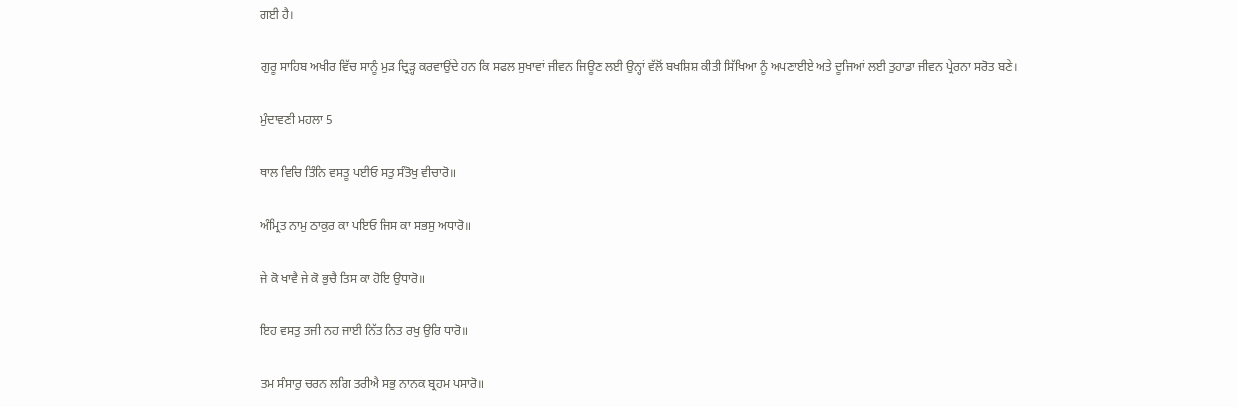ਗਈ ਹੈ।

ਗੁਰੂ ਸਾਹਿਬ ਅਖੀਰ ਵਿੱਚ ਸਾਨੂੰ ਮੁੜ ਦ੍ਰਿੜ੍ਹ ਕਰਵਾਉਂਦੇ ਹਨ ਕਿ ਸਫਲ ਸੁਖਾਵਾਂ ਜੀਵਨ ਜਿਊਣ ਲਈ ਉਨ੍ਹਾਂ ਵੱਲੋਂ ਬਖਸ਼ਿਸ਼ ਕੀਤੀ ਸਿੱਖਿਆ ਨੂੰ ਅਪਣਾਈਏ ਅਤੇ ਦੂਜਿਆਂ ਲਈ ਤੁਹਾਡਾ ਜੀਵਨ ਪ੍ਰੇਰਨਾ ਸਰੋਤ ਬਣੇ।

ਮੁੰਦਾਵਣੀ ਮਹਲਾ 5

ਥਾਲ ਵਿਚਿ ਤਿੰਨਿ ਵਸਤੂ ਪਈਓ ਸਤੁ ਸੰਤੋਖੁ ਵੀਚਾਰੋ॥

ਅੰਮ੍ਰਿਤ ਨਾਮੁ ਠਾਕੁਰ ਕਾ ਪਇਓ ਜਿਸ ਕਾ ਸਭਸੁ ਅਧਾਰੋ॥

ਜੇ ਕੋ ਖਾਵੈ ਜੇ ਕੋ ਭੁਚੈ ਤਿਸ ਕਾ ਹੋਇ ਉਧਾਰੋ॥

ਇਹ ਵਸਤੁ ਤਜੀ ਨਹ ਜਾਈ ਨਿੱਤ ਨਿਤ ਰਖੁ ਉਰਿ ਧਾਰੋ॥

ਤਮ ਸੰਸਾਰੁ ਚਰਨ ਲਗਿ ਤਰੀਐ ਸਭੁ ਨਾਨਕ ਬ੍ਰਹਮ ਪਸਾਰੋ॥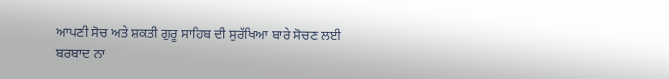ਆਪਣੀ ਸੋਚ ਅਤੇ ਸ਼ਕਤੀ ਗੁਰੂ ਸਾਹਿਬ ਦੀ ਸੁਰੱਖਿਆ ਬਾਰੇ ਸੋਚਣ ਲਈ ਬਰਬਾਦ ਨਾ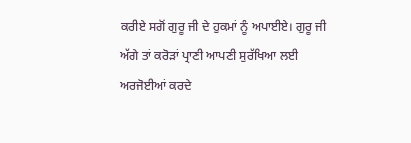ਕਰੀਏ ਸਗੋਂ ਗੁਰੂ ਜੀ ਦੇ ਹੁਕਮਾਂ ਨੂੰ ਅਪਾਈਏ। ਗੁਰੂ ਜੀ ਅੱਗੇ ਤਾਂ ਕਰੋੜਾਂ ਪ੍ਰਾਣੀ ਆਪਣੀ ਸੁਰੱਖਿਆ ਲਈ ਅਰਜੋਈਆਂ ਕਰਦੇ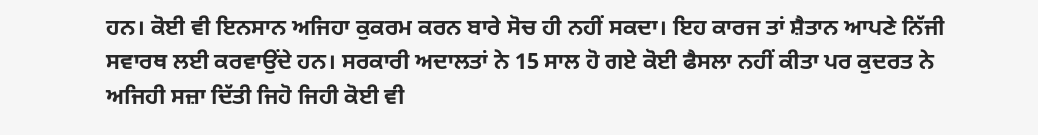ਹਨ। ਕੋਈ ਵੀ ਇਨਸਾਨ ਅਜਿਹਾ ਕੁਕਰਮ ਕਰਨ ਬਾਰੇ ਸੋਚ ਹੀ ਨਹੀਂ ਸਕਦਾ। ਇਹ ਕਾਰਜ ਤਾਂ ਸ਼ੈਤਾਨ ਆਪਣੇ ਨਿੱਜੀ ਸਵਾਰਥ ਲਈ ਕਰਵਾਉਂਦੇ ਹਨ। ਸਰਕਾਰੀ ਅਦਾਲਤਾਂ ਨੇ 15 ਸਾਲ ਹੋ ਗਏ ਕੋਈ ਫੈਸਲਾ ਨਹੀਂ ਕੀਤਾ ਪਰ ਕੁਦਰਤ ਨੇ ਅਜਿਹੀ ਸਜ਼ਾ ਦਿੱਤੀ ਜਿਹੋ ਜਿਹੀ ਕੋਈ ਵੀ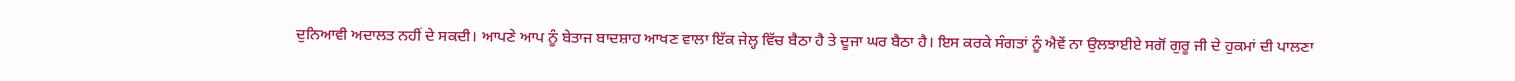ਦੁਨਿਆਵੀ ਅਦਾਲਤ ਨਹੀਂ ਦੇ ਸਕਦੀ। ਆਪਣੇ ਆਪ ਨੂੰ ਬੇਤਾਜ ਬਾਦਸ਼ਾਹ ਆਖਣ ਵਾਲਾ ਇੱਕ ਜੇਲ੍ਹ ਵਿੱਚ ਬੈਠਾ ਹੈ ਤੇ ਦੂਜਾ ਘਰ ਬੈਠਾ ਹੈ। ਇਸ ਕਰਕੇ ਸੰਗਤਾਂ ਨੂੰ ਐਵੇਂ ਨਾ ਉਲਝਾਈਏ ਸਗੋਂ ਗੁਰੂ ਜੀ ਦੇ ਹੁਕਮਾਂ ਦੀ ਪਾਲਣਾ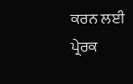ਕਰਨ ਲਈ ਪ੍ਰੇਰਕ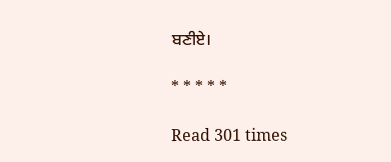ਬਣੀਏ।

* * * * *

Read 301 times